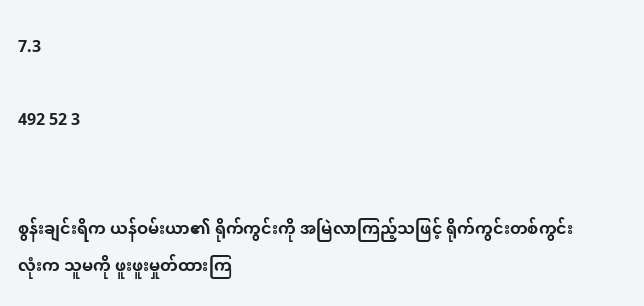7.3

492 52 3


စွန်းချင်းရိက ယန်ဝမ်းယာ၏ ရိုက်ကွင်းကို အမြဲလာကြည့်သဖြင့် ရိုက်ကွင်းတစ်ကွင်းလုံးက သူမကို ဖူးဖူးမှုတ်ထားကြ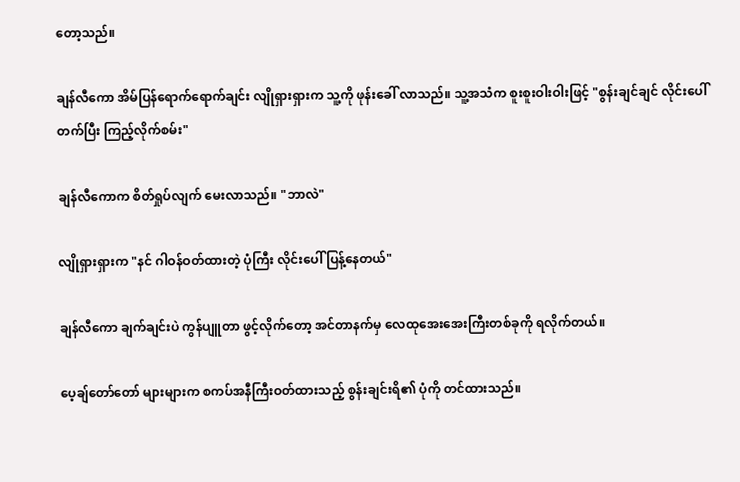တော့သည်။

ချန်လီကော အိမ်ပြန်ရောက်ရောက်ချင်း လျိုရှားရှားက သူ့ကို ဖုန်းခေါ် လာသည်။ သူ့အသံက စူးစူးဝါးဝါးဖြင့် "စွန်းချင်ချင် လိုင်းပေါ် တက်ပြီး ကြည့်လိုက်စမ်း"

ချန်လီကောက စိတ်ရှုပ်လျက် မေးလာသည်။ "ဘာလဲ"

လျိုရှားရှားက "နင် ဂါဝန်ဝတ်ထားတဲ့ ပုံကြီး လိုင်းပေါ် ပြန့်နေတယ်"

ချန်လီကော ချက်ချင်းပဲ ကွန်ပျူတာ ဖွင့်လိုက်တော့ အင်တာနက်မှ လေထုအေးအေးကြီးတစ်ခုကို ရလိုက်တယ်။

ပေ့ချ်တော်တော် များများက စကပ်အနီကြီးဝတ်ထားသည့် စွန်းချင်းရိ၏ ပုံကို တင်ထားသည်။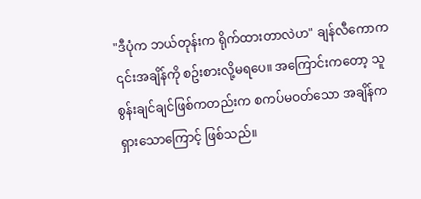"ဒီပုံက ဘယ်တုန်းက ရိုက်ထားတာလဲဟ" ချန်လီကောက ၎င်းအချိန်ကို စဥ်းစားလို့မရပေ။ အကြောင်းကတော့ သူစွန်းချင်ချင်ဖြစ်ကတည်းက စကပ်မဝတ်သော အချိန်ကရှားသောကြောင့် ဖြစ်သည်။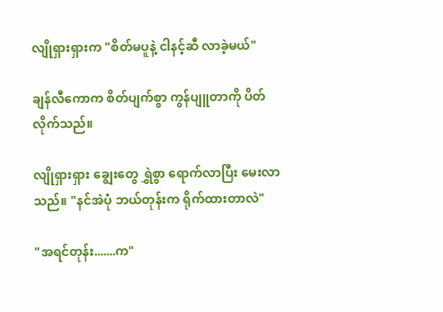လျိုရှားရှားက "စိတ်မပူနဲ့ ငါနင့်ဆီ လာခဲ့မယ်"

ချန်လီကောက စိတ်ပျက်စွာ ကွန်ပျူတာကို ပိတ်လိုက်သည်။

လျိုရှားရှား ချွေးတွေ ရွှဲစွာ ရောက်လာပြီး မေးလာသည်။ "နင်အဲပုံ ဘယ်တုန်းက ရိုက်ထားတာလဲ"

"အရင်တုန်း.......က"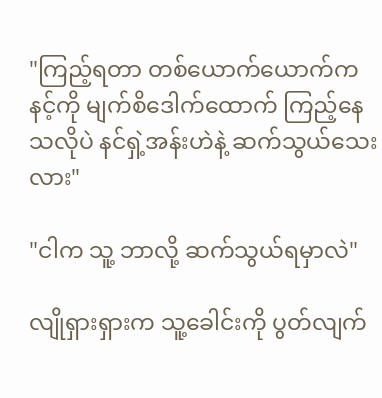"ကြည့်ရတာ တစ်ယောက်ယောက်က နင့်ကို မျက်စိဒေါက်ထောက် ကြည့်နေသလိုပဲ နင်ရှဲ့အန်းဟဲနဲ့ ဆက်သွယ်သေးလား"

"ငါက သူ့ ဘာလို့ ဆက်သွယ်ရမှာလဲ"

လျိုရှားရှားက သူ့ခေါင်းကို ပွတ်လျက်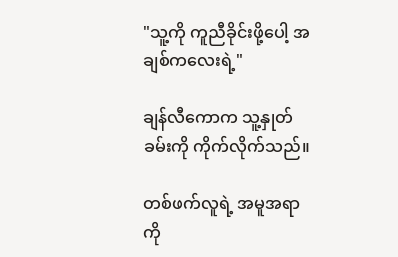"သူ့ကို ကူညီခိုင်းဖို့ပေါ့ အချစ်ကလေးရဲ့"

ချန်လီကောက သူ့နှုတ်ခမ်းကို ကိုက်လိုက်သည်။

တစ်ဖက်လူရဲ့ အမူအရာကို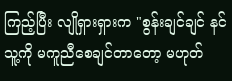ကြည့်ပြီး လျိုရှားရှားက "စွန်းချင်ချင် နင် သူ့ကို မကူညီစေချင်တာတော့ မဟုတ်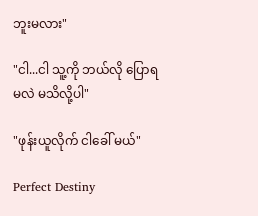ဘူးမလား"

"ငါ...ငါ သူ့ကို ဘယ်လို ပြောရမလဲ မသိလို့ပါ"

"ဖုန်းယူလိုက် ငါခေါ် မယ်"

Perfect Destiny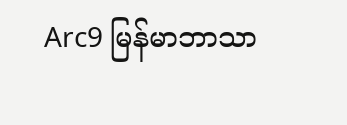Arc9 မြန်မာဘာသာ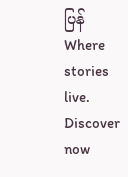ပြန်Where stories live. Discover now